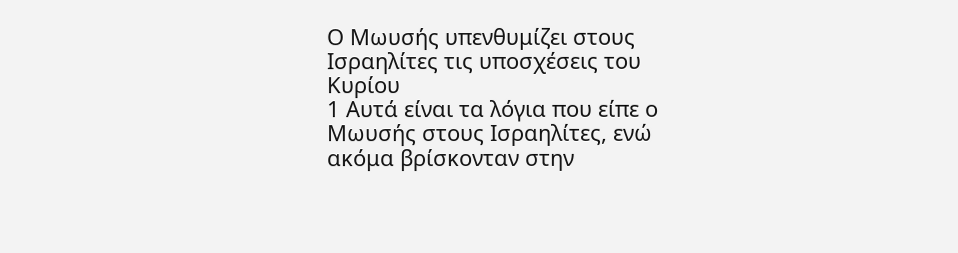Ο Μωυσής υπενθυμίζει στους Ισραηλίτες τις υποσχέσεις του Κυρίου
1 Αυτά είναι τα λόγια που είπε ο Μωυσής στους Ισραηλίτες, ενώ ακόμα βρίσκονταν στην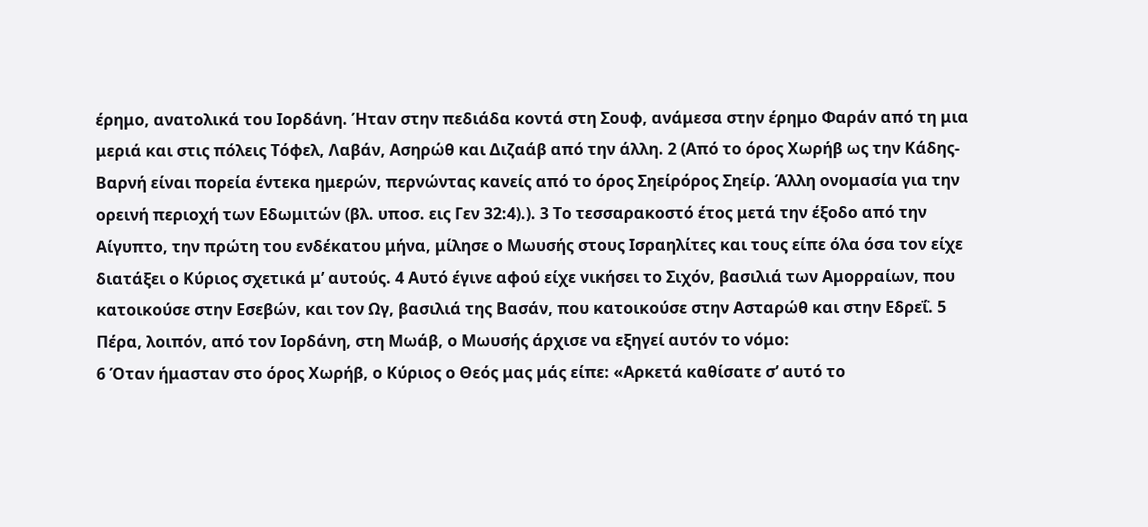έρημο, ανατολικά του Ιορδάνη. Ήταν στην πεδιάδα κοντά στη Σουφ, ανάμεσα στην έρημο Φαράν από τη μια μεριά και στις πόλεις Τόφελ, Λαβάν, Ασηρώθ και Διζαάβ από την άλλη. 2 (Από το όρος Χωρήβ ως την Κάδης-Βαρνή είναι πορεία έντεκα ημερών, περνώντας κανείς από το όρος Σηείρόρος Σηείρ. Άλλη ονομασία για την ορεινή περιοχή των Εδωμιτών (βλ. υποσ. εις Γεν 32:4).). 3 Το τεσσαρακοστό έτος μετά την έξοδο από την Αίγυπτο, την πρώτη του ενδέκατου μήνα, μίλησε ο Μωυσής στους Ισραηλίτες και τους είπε όλα όσα τον είχε διατάξει ο Κύριος σχετικά μ’ αυτούς. 4 Αυτό έγινε αφού είχε νικήσει το Σιχόν, βασιλιά των Αμορραίων, που κατοικούσε στην Εσεβών, και τον Ωγ, βασιλιά της Βασάν, που κατοικούσε στην Ασταρώθ και στην Εδρεΐ. 5 Πέρα, λοιπόν, από τον Ιορδάνη, στη Μωάβ, ο Μωυσής άρχισε να εξηγεί αυτόν το νόμο:
6 Όταν ήμασταν στο όρος Χωρήβ, ο Κύριος ο Θεός μας μάς είπε: «Αρκετά καθίσατε σ’ αυτό το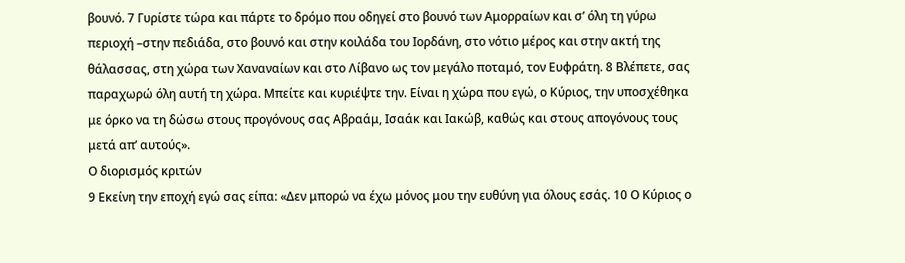βουνό. 7 Γυρίστε τώρα και πάρτε το δρόμο που οδηγεί στο βουνό των Αμορραίων και σ’ όλη τη γύρω περιοχή –στην πεδιάδα, στο βουνό και στην κοιλάδα του Ιορδάνη, στο νότιο μέρος και στην ακτή της θάλασσας, στη χώρα των Χαναναίων και στο Λίβανο ως τον μεγάλο ποταμό, τον Ευφράτη. 8 Βλέπετε, σας παραχωρώ όλη αυτή τη χώρα. Μπείτε και κυριέψτε την. Είναι η χώρα που εγώ, ο Κύριος, την υποσχέθηκα με όρκο να τη δώσω στους προγόνους σας Αβραάμ, Ισαάκ και Ιακώβ, καθώς και στους απογόνους τους μετά απ’ αυτούς».
Ο διορισμός κριτών
9 Εκείνη την εποχή εγώ σας είπα: «Δεν μπορώ να έχω μόνος μου την ευθύνη για όλους εσάς. 10 Ο Κύριος ο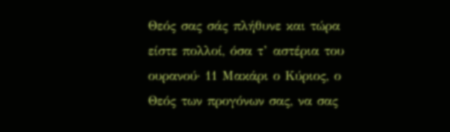Θεός σας σάς πλήθυνε και τώρα είστε πολλοί, όσα τ’ αστέρια του ουρανού· 11 Μακάρι ο Κύριος, ο Θεός των προγόνων σας, να σας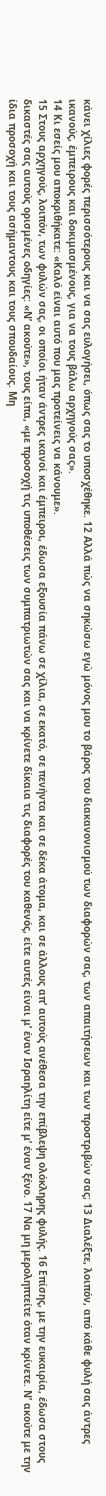κάνει χίλιες φορές περισσότερους και να σας ευλογήσει, όπως σας το υποσχέθηκε. 12 Αλλά πώς να σηκώσω εγώ μόνος μου το βάρος του διακανονισμού των διαφορών σας, των απαιτήσεων και των προστριβών σας; 13 Διαλέξτε, λοιπόν, από κάθε φυλή σας άντρες ικανούς, έμπειρους και δοκιμασμένους, για να τους βάλω αρχηγούς σας».
14 Κι εσείς μου αποκριθήκατε: «Καλό είναι αυτό που μας προτείνεις να κάνουμε».
15 Στους αρχηγούς, λοιπόν, των φυλών σας, οι οποίοι ήταν άντρες ικανοί και έμπειροι, έδωσα εξουσία πάνω σε χίλια, σε εκατό, σε πενήντα και σε δέκα άτομα, και σε άλλους απ’ αυτούς ανέθεσα την επίβλεψη ολόκληρης φυλής. 16 Επίσης, με την ευκαιρία, έδωσα στους δικαστές σας αυτούς ορισμένες οδηγίες: «Ν’ ακούτε», τους είπα, «με προσοχή τις υποθέσεις των συμπατριωτών σας και να κρίνετε δίκαια τις διαφορές του καθενός, είτε αυτές είναι μ’ έναν Ισραηλίτη είτε μ’ έναν ξένο. 17 Να μη μεροληπτείτε όταν κρίνετε. Ν’ ακούτε με την ίδια προσοχή και τους ασήμαντους και τους σπουδαίους. Μη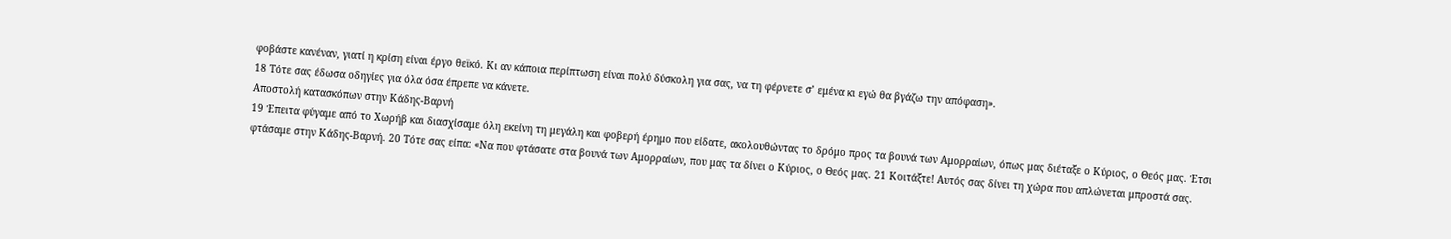φοβάστε κανέναν, γιατί η κρίση είναι έργο θεϊκό. Κι αν κάποια περίπτωση είναι πολύ δύσκολη για σας, να τη φέρνετε σ’ εμένα κι εγώ θα βγάζω την απόφαση».
18 Τότε σας έδωσα οδηγίες για όλα όσα έπρεπε να κάνετε.
Αποστολή κατασκόπων στην Κάδης-Βαρνή
19 Έπειτα φύγαμε από το Χωρήβ και διασχίσαμε όλη εκείνη τη μεγάλη και φοβερή έρημο που είδατε, ακολουθώντας το δρόμο προς τα βουνά των Αμορραίων, όπως μας διέταξε ο Κύριος, ο Θεός μας. Έτσι φτάσαμε στην Κάδης-Βαρνή. 20 Τότε σας είπα: «Να που φτάσατε στα βουνά των Αμορραίων, που μας τα δίνει ο Κύριος, ο Θεός μας. 21 Κοιτάξτε! Αυτός σας δίνει τη χώρα που απλώνεται μπροστά σας.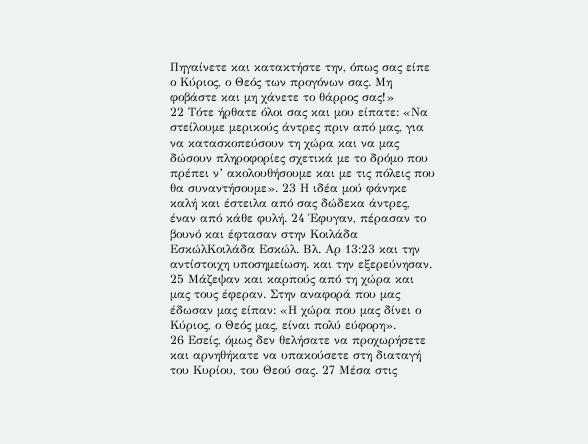Πηγαίνετε και κατακτήστε την, όπως σας είπε ο Κύριος, ο Θεός των προγόνων σας. Μη φοβάστε και μη χάνετε το θάρρος σας!»
22 Τότε ήρθατε όλοι σας και μου είπατε: «Να στείλουμε μερικούς άντρες πριν από μας, για να κατασκοπεύσουν τη χώρα και να μας δώσουν πληροφορίες σχετικά με το δρόμο που πρέπει ν’ ακολουθήσουμε και με τις πόλεις που θα συναντήσουμε». 23 Η ιδέα μού φάνηκε καλή και έστειλα από σας δώδεκα άντρες, έναν από κάθε φυλή. 24 Έφυγαν, πέρασαν το βουνό και έφτασαν στην Κοιλάδα ΕσκώλΚοιλάδα Εσκώλ. Βλ. Αρ 13:23 και την αντίστοιχη υποσημείωση. και την εξερεύνησαν. 25 Μάζεψαν και καρπούς από τη χώρα και μας τους έφεραν. Στην αναφορά που μας έδωσαν μας είπαν: «Η χώρα που μας δίνει ο Κύριος, ο Θεός μας, είναι πολύ εύφορη».
26 Εσείς, όμως δεν θελήσατε να προχωρήσετε και αρνηθήκατε να υπακούσετε στη διαταγή του Κυρίου, του Θεού σας. 27 Μέσα στις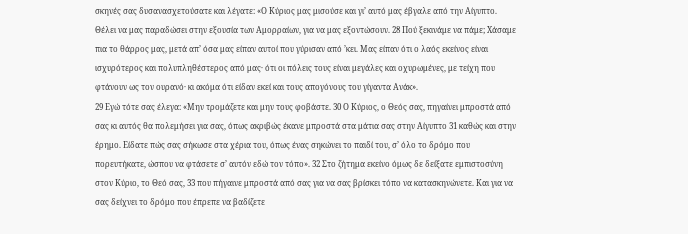σκηνές σας δυσανασχετούσατε και λέγατε: «Ο Κύριος μας μισούσε και γι’ αυτό μας έβγαλε από την Αίγυπτο. Θέλει να μας παραδώσει στην εξουσία των Αμορραίων, για να μας εξοντώσουν. 28 Πού ξεκινάμε να πάμε; Χάσαμε πια το θάρρος μας, μετά απ’ όσα μας είπαν αυτοί που γύρισαν από ’κει. Μας είπαν ότι ο λαός εκείνος είναι ισχυρότερος και πολυπληθέστερος από μας· ότι οι πόλεις τους είναι μεγάλες και οχυρωμένες, με τείχη που φτάνουν ως τον ουρανό· κι ακόμα ότι είδαν εκεί και τους απογόνους του γίγαντα Ανάκ».
29 Εγώ τότε σας έλεγα: «Μην τρομάζετε και μην τους φοβάστε. 30 Ο Κύριος, ο Θεός σας, πηγαίνει μπροστά από σας κι αυτός θα πολεμήσει για σας, όπως ακριβώς έκανε μπροστά στα μάτια σας στην Αίγυπτο 31 καθώς και στην έρημο. Είδατε πώς σας σήκωσε στα χέρια του, όπως ένας σηκώνει το παιδί του, σ’ όλο το δρόμο που πορευτήκατε, ώσπου να φτάσετε σ’ αυτόν εδώ τον τόπο». 32 Στο ζήτημα εκείνο όμως δε δείξατε εμπιστοσύνη στον Κύριο, το Θεό σας, 33 που πήγαινε μπροστά από σας για να σας βρίσκει τόπο να κατασκηνώνετε. Και για να σας δείχνει το δρόμο που έπρεπε να βαδίζετε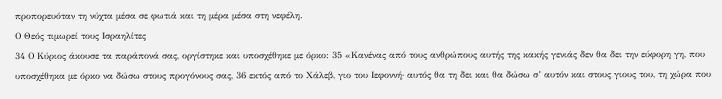προπορευόταν τη νύχτα μέσα σε φωτιά και τη μέρα μέσα στη νεφέλη.
Ο Θεός τιμωρεί τους Ισραηλίτες
34 Ο Κύριος άκουσε τα παράπονά σας, οργίστηκε και υποσχέθηκε με όρκο: 35 «Κανένας από τους ανθρώπους αυτής της κακής γενιάς δεν θα δει την εύφορη γη, που υποσχέθηκα με όρκο να δώσω στους προγόνους σας, 36 εκτός από το Χάλεβ, γιο του Ιεφοννή· αυτός θα τη δει και θα δώσω σ’ αυτόν και στους γιους του, τη χώρα που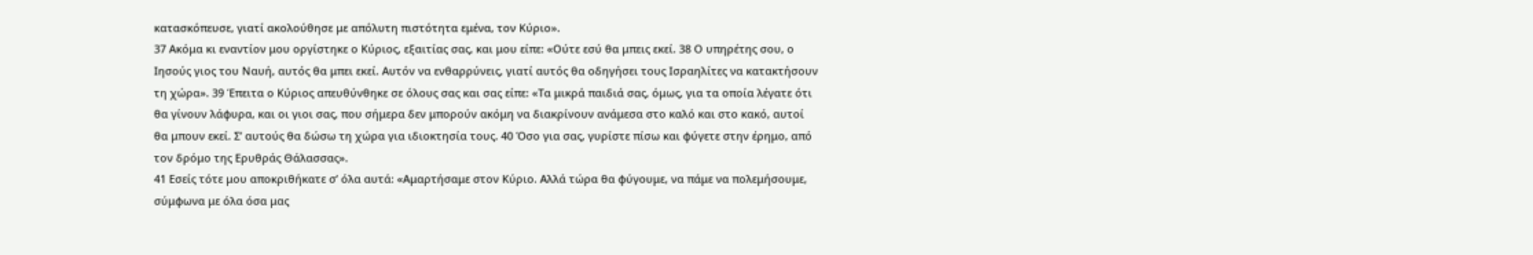κατασκόπευσε, γιατί ακολούθησε με απόλυτη πιστότητα εμένα, τον Κύριο».
37 Ακόμα κι εναντίον μου οργίστηκε ο Κύριος, εξαιτίας σας, και μου είπε: «Ούτε εσύ θα μπεις εκεί. 38 Ο υπηρέτης σου, ο Ιησούς γιος του Ναυή, αυτός θα μπει εκεί. Αυτόν να ενθαρρύνεις, γιατί αυτός θα οδηγήσει τους Ισραηλίτες να κατακτήσουν τη χώρα». 39 Έπειτα ο Κύριος απευθύνθηκε σε όλους σας και σας είπε: «Τα μικρά παιδιά σας, όμως, για τα οποία λέγατε ότι θα γίνουν λάφυρα, και οι γιοι σας, που σήμερα δεν μπορούν ακόμη να διακρίνουν ανάμεσα στο καλό και στο κακό, αυτοί θα μπουν εκεί. Σ’ αυτούς θα δώσω τη χώρα για ιδιοκτησία τους. 40 Όσο για σας, γυρίστε πίσω και φύγετε στην έρημο, από τον δρόμο της Ερυθράς Θάλασσας».
41 Εσείς τότε μου αποκριθήκατε σ’ όλα αυτά: «Αμαρτήσαμε στον Κύριο. Αλλά τώρα θα φύγουμε, να πάμε να πολεμήσουμε, σύμφωνα με όλα όσα μας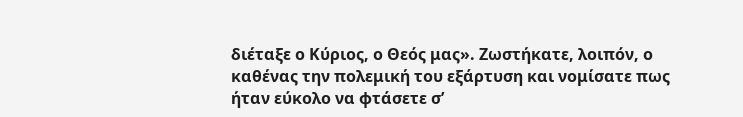διέταξε ο Κύριος, ο Θεός μας». Ζωστήκατε, λοιπόν, ο καθένας την πολεμική του εξάρτυση και νομίσατε πως ήταν εύκολο να φτάσετε σ’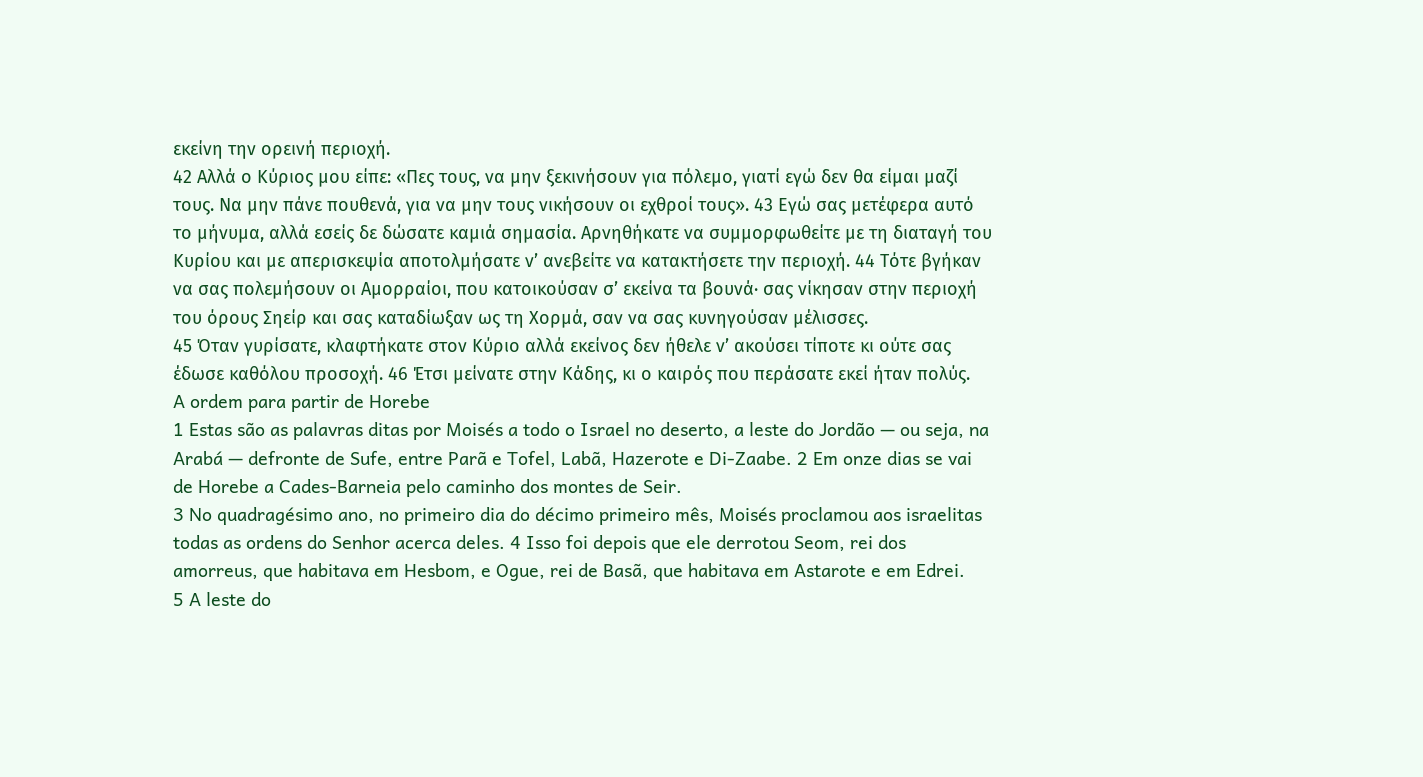εκείνη την ορεινή περιοχή.
42 Αλλά ο Κύριος μου είπε: «Πες τους, να μην ξεκινήσουν για πόλεμο, γιατί εγώ δεν θα είμαι μαζί τους. Να μην πάνε πουθενά, για να μην τους νικήσουν οι εχθροί τους». 43 Εγώ σας μετέφερα αυτό το μήνυμα, αλλά εσείς δε δώσατε καμιά σημασία. Αρνηθήκατε να συμμορφωθείτε με τη διαταγή του Κυρίου και με απερισκεψία αποτολμήσατε ν’ ανεβείτε να κατακτήσετε την περιοχή. 44 Τότε βγήκαν να σας πολεμήσουν οι Αμορραίοι, που κατοικούσαν σ’ εκείνα τα βουνά· σας νίκησαν στην περιοχή του όρους Σηείρ και σας καταδίωξαν ως τη Χορμά, σαν να σας κυνηγούσαν μέλισσες.
45 Όταν γυρίσατε, κλαφτήκατε στον Κύριο αλλά εκείνος δεν ήθελε ν’ ακούσει τίποτε κι ούτε σας έδωσε καθόλου προσοχή. 46 Έτσι μείνατε στην Κάδης, κι ο καιρός που περάσατε εκεί ήταν πολύς.
A ordem para partir de Horebe
1 Estas são as palavras ditas por Moisés a todo o Israel no deserto, a leste do Jordão — ou seja, na Arabá — defronte de Sufe, entre Parã e Tofel, Labã, Hazerote e Di-Zaabe. 2 Em onze dias se vai de Horebe a Cades-Barneia pelo caminho dos montes de Seir.
3 No quadragésimo ano, no primeiro dia do décimo primeiro mês, Moisés proclamou aos israelitas todas as ordens do Senhor acerca deles. 4 Isso foi depois que ele derrotou Seom, rei dos amorreus, que habitava em Hesbom, e Ogue, rei de Basã, que habitava em Astarote e em Edrei.
5 A leste do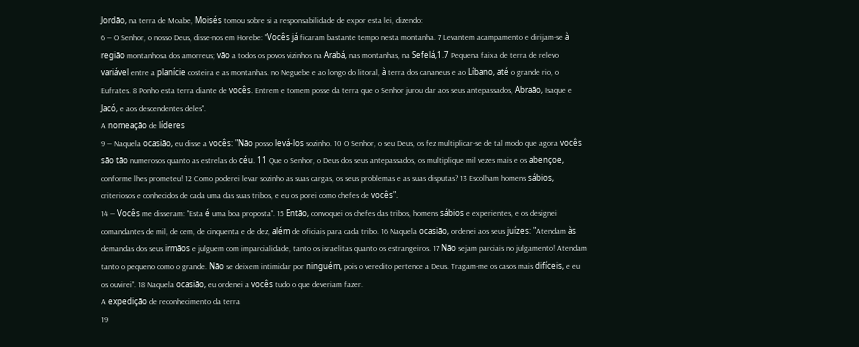Jordão, na terra de Moabe, Moisés tomou sobre si a responsabilidade de expor esta lei, dizendo:
6 — O Senhor, o nosso Deus, disse-nos em Horebe: "Vocês já ficaram bastante tempo nesta montanha. 7 Levantem acampamento e dirijam-se à região montanhosa dos amorreus; vão a todos os povos vizinhos na Arabá, nas montanhas, na Sefelá,1.7 Pequena faixa de terra de relevo variável entre a planície costeira e as montanhas. no Neguebe e ao longo do litoral, à terra dos cananeus e ao Líbano, até o grande rio, o Eufrates. 8 Ponho esta terra diante de vocês. Entrem e tomem posse da terra que o Senhor jurou dar aos seus antepassados, Abraão, Isaque e Jacó, e aos descendentes deles".
A nomeação de líderes
9 — Naquela ocasião, eu disse a vocês: "Não posso levá-los sozinho. 10 O Senhor, o seu Deus, os fez multiplicar-se de tal modo que agora vocês são tão numerosos quanto as estrelas do céu. 11 Que o Senhor, o Deus dos seus antepassados, os multiplique mil vezes mais e os abençoe, conforme lhes prometeu! 12 Como poderei levar sozinho as suas cargas, os seus problemas e as suas disputas? 13 Escolham homens sábios, criteriosos e conhecidos de cada uma das suas tribos, e eu os porei como chefes de vocês".
14 — Vocês me disseram: "Esta é uma boa proposta". 15 Então, convoquei os chefes das tribos, homens sábios e experientes, e os designei comandantes de mil, de cem, de cinquenta e de dez, além de oficiais para cada tribo. 16 Naquela ocasião, ordenei aos seus juízes: "Atendam às demandas dos seus irmãos e julguem com imparcialidade, tanto os israelitas quanto os estrangeiros. 17 Não sejam parciais no julgamento! Atendam tanto o pequeno como o grande. Não se deixem intimidar por ninguém, pois o veredito pertence a Deus. Tragam-me os casos mais difíceis, e eu os ouvirei". 18 Naquela ocasião, eu ordenei a vocês tudo o que deveriam fazer.
A expedição de reconhecimento da terra
19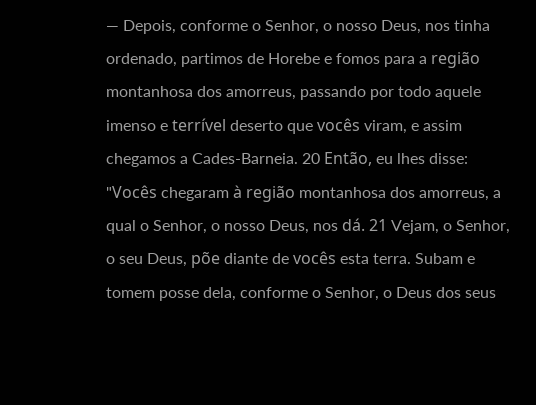— Depois, conforme o Senhor, o nosso Deus, nos tinha ordenado, partimos de Horebe e fomos para a região montanhosa dos amorreus, passando por todo aquele imenso e terrível deserto que vocês viram, e assim chegamos a Cades-Barneia. 20 Então, eu lhes disse: "Vocês chegaram à região montanhosa dos amorreus, a qual o Senhor, o nosso Deus, nos dá. 21 Vejam, o Senhor, o seu Deus, põe diante de vocês esta terra. Subam e tomem posse dela, conforme o Senhor, o Deus dos seus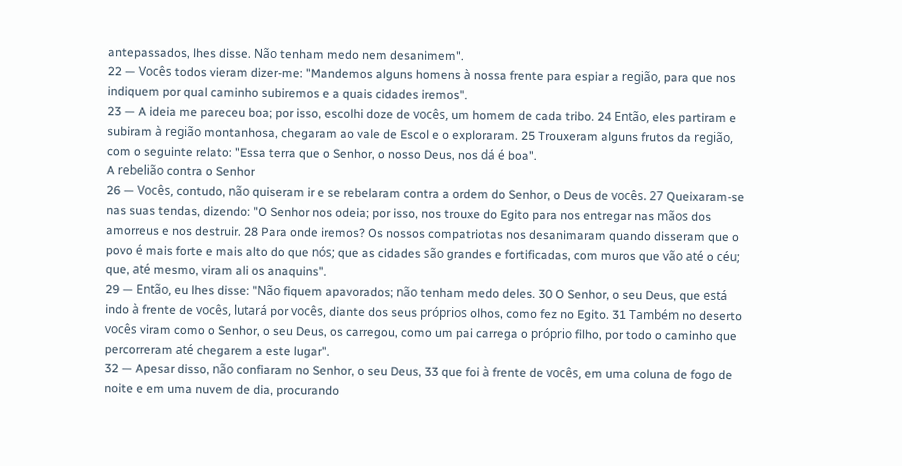antepassados, lhes disse. Não tenham medo nem desanimem".
22 — Vocês todos vieram dizer-me: "Mandemos alguns homens à nossa frente para espiar a região, para que nos indiquem por qual caminho subiremos e a quais cidades iremos".
23 — A ideia me pareceu boa; por isso, escolhi doze de vocês, um homem de cada tribo. 24 Então, eles partiram e subiram à região montanhosa, chegaram ao vale de Escol e o exploraram. 25 Trouxeram alguns frutos da região, com o seguinte relato: "Essa terra que o Senhor, o nosso Deus, nos dá é boa".
A rebelião contra o Senhor
26 — Vocês, contudo, não quiseram ir e se rebelaram contra a ordem do Senhor, o Deus de vocês. 27 Queixaram-se nas suas tendas, dizendo: "O Senhor nos odeia; por isso, nos trouxe do Egito para nos entregar nas mãos dos amorreus e nos destruir. 28 Para onde iremos? Os nossos compatriotas nos desanimaram quando disseram que o povo é mais forte e mais alto do que nós; que as cidades são grandes e fortificadas, com muros que vão até o céu; que, até mesmo, viram ali os anaquins".
29 — Então, eu lhes disse: "Não fiquem apavorados; não tenham medo deles. 30 O Senhor, o seu Deus, que está indo à frente de vocês, lutará por vocês, diante dos seus próprios olhos, como fez no Egito. 31 Também no deserto vocês viram como o Senhor, o seu Deus, os carregou, como um pai carrega o próprio filho, por todo o caminho que percorreram até chegarem a este lugar".
32 — Apesar disso, não confiaram no Senhor, o seu Deus, 33 que foi à frente de vocês, em uma coluna de fogo de noite e em uma nuvem de dia, procurando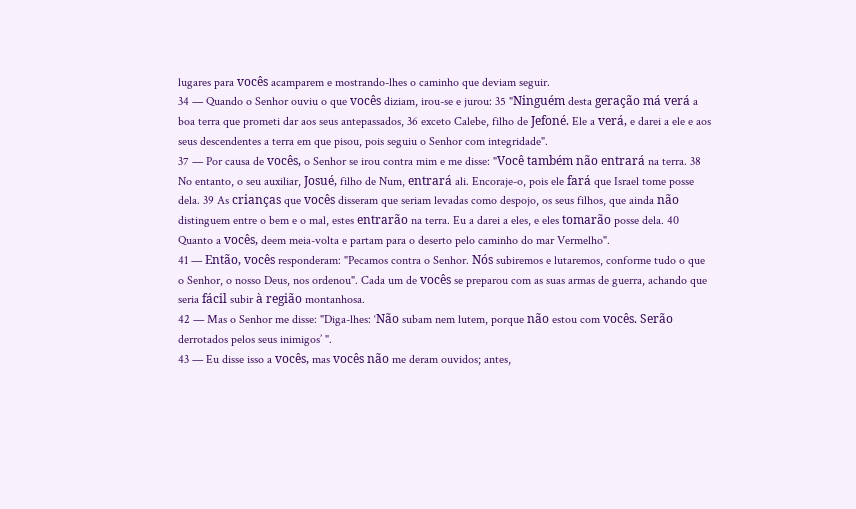lugares para vocês acamparem e mostrando-lhes o caminho que deviam seguir.
34 — Quando o Senhor ouviu o que vocês diziam, irou-se e jurou: 35 "Ninguém desta geração má verá a boa terra que prometi dar aos seus antepassados, 36 exceto Calebe, filho de Jefoné. Ele a verá, e darei a ele e aos seus descendentes a terra em que pisou, pois seguiu o Senhor com integridade".
37 — Por causa de vocês, o Senhor se irou contra mim e me disse: "Você também não entrará na terra. 38 No entanto, o seu auxiliar, Josué, filho de Num, entrará ali. Encoraje-o, pois ele fará que Israel tome posse dela. 39 As crianças que vocês disseram que seriam levadas como despojo, os seus filhos, que ainda não distinguem entre o bem e o mal, estes entrarão na terra. Eu a darei a eles, e eles tomarão posse dela. 40 Quanto a vocês, deem meia-volta e partam para o deserto pelo caminho do mar Vermelho".
41 — Então, vocês responderam: "Pecamos contra o Senhor. Nós subiremos e lutaremos, conforme tudo o que o Senhor, o nosso Deus, nos ordenou". Cada um de vocês se preparou com as suas armas de guerra, achando que seria fácil subir à região montanhosa.
42 — Mas o Senhor me disse: "Diga-lhes: ‘Não subam nem lutem, porque não estou com vocês. Serão derrotados pelos seus inimigos’ ".
43 — Eu disse isso a vocês, mas vocês não me deram ouvidos; antes,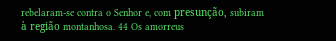rebelaram-se contra o Senhor e, com presunção, subiram à região montanhosa. 44 Os amorreus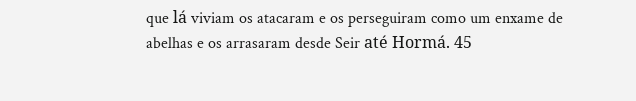que lá viviam os atacaram e os perseguiram como um enxame de abelhas e os arrasaram desde Seir até Hormá. 45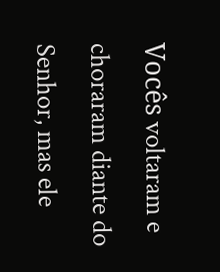Vocês voltaram e choraram diante do Senhor, mas ele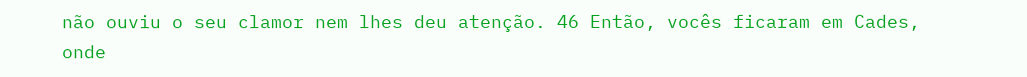não ouviu o seu clamor nem lhes deu atenção. 46 Então, vocês ficaram em Cades, onde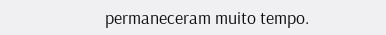permaneceram muito tempo.